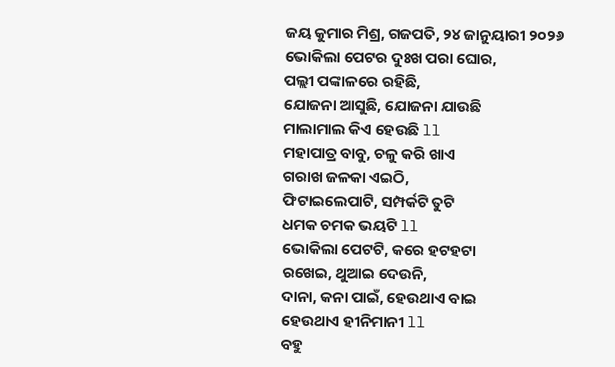ଜୟ କୁମାର ମିଶ୍ର, ଗଜପତି, ୨୪ ଜାନୁୟାରୀ ୨୦୨୬
ଭୋକିଲା ପେଟର ଦୁଃଖ ପରା ଘୋର,
ପଲ୍ଲୀ ପଙ୍କାଳରେ ରହିଛି,
ଯୋଜନା ଆସୁଛି, ଯୋଜନା ଯାଉଛି
ମାଲାମାଲ କିଏ ହେଉଛି ll
ମହାପାତ୍ର ବାବୁ, ଚଳୁ କରି ଖାଏ
ଗରାଖ ଜଳକା ଏଇଠି,
ଫିଟାଇଲେପାଟି, ସମ୍ପର୍କଟି ତୁଟି
ଧମକ ଚମକ ଭୟଟି ll
ଭୋକିଲା ପେଟଟି, କରେ ହଟହଟା
ରଖେଇ, ଥୁଆଇ ଦେଉନି,
ଦାନା, କନା ପାଇଁ, ହେଉଥାଏ ବାଇ
ହେଉଥାଏ ହୀନିମାନୀ ll
ବହୁ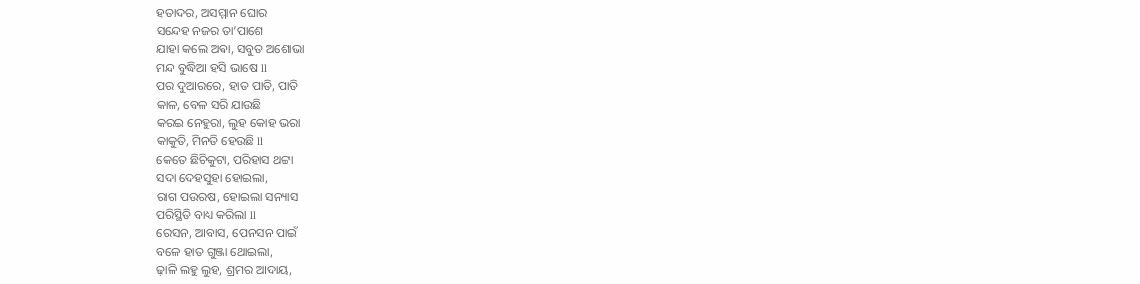ହତାଦର, ଅସମ୍ମାନ ଘୋର
ସନ୍ଦେହ ନଜର ତା’ପାଶେ
ଯାହା କଲେ ଅଵା, ସବୁତ ଅଶୋଭା
ମନ୍ଦ ବୁଦ୍ଧିଆ ହସି ଭାଷେ ll
ପର ଦୁଆରରେ, ହାତ ପାତି, ପାତି
କାଳ, ବେଳ ସରି ଯାଉଛି
କରଇ ନେହୁରା, ଲୁହ କୋହ ଭରା
କାକୁତି, ମିନତି ହେଉଛି ll
କେତେ ଛିଚିକୁଟା, ପରିହାସ ଥଟ୍ଟା
ସଦା ଦେହସୁହା ହୋଇଲା,
ରାଗ ପଉରଷ, ହୋଇଲା ସନ୍ୟାସ
ପରିସ୍ଥିତି ବାଧ୍ୟ କରିଲା ll
ରେସନ, ଆବାସ, ପେନସନ ପାଇଁ
ବଳେ ହାତ ଗୁଞ୍ଜା ଥୋଇଲା,
ଢ଼ାଳି ଲହୁ ଲୁହ, ଶ୍ରମର ଆଦାୟ,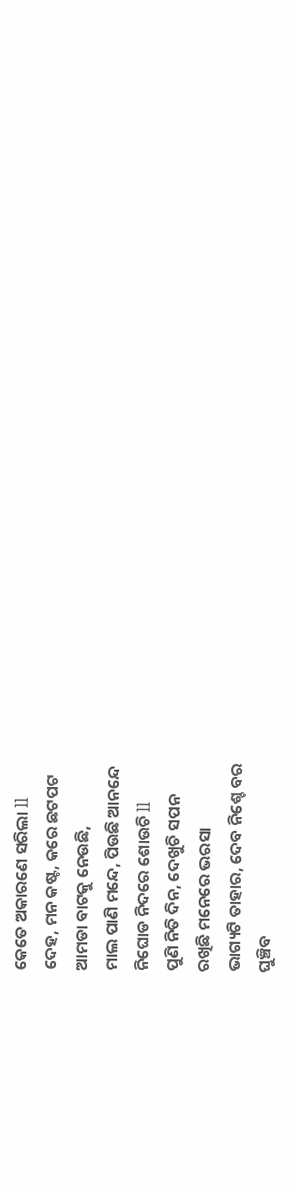କେତେ ଅକାରଣେ ସରିଲା ll
ଦେହ, ମନ କଷ୍ଟ, କରେ ଛଟପଟ
ଆମଡା ବାଟକୁ ନେଉଛି,
ମାଲ ପାଣି ମନ୍ଦେ, ପିଉଛି ଆନନ୍ଦେ
ନିଘୋଡ ନିଦରେ ଶୋଉଚି ll
ପୁଣି ନିତି ଦିନ, ଦେଖୁଚି ସପନ
ରଖିଛି ମନେରେ ଭରସା
ଭାଗ୍ୟଟି ତାହାର, ଦେବ ନିଶ୍ଚେ ବର
ଘୁଞ୍ଚିବ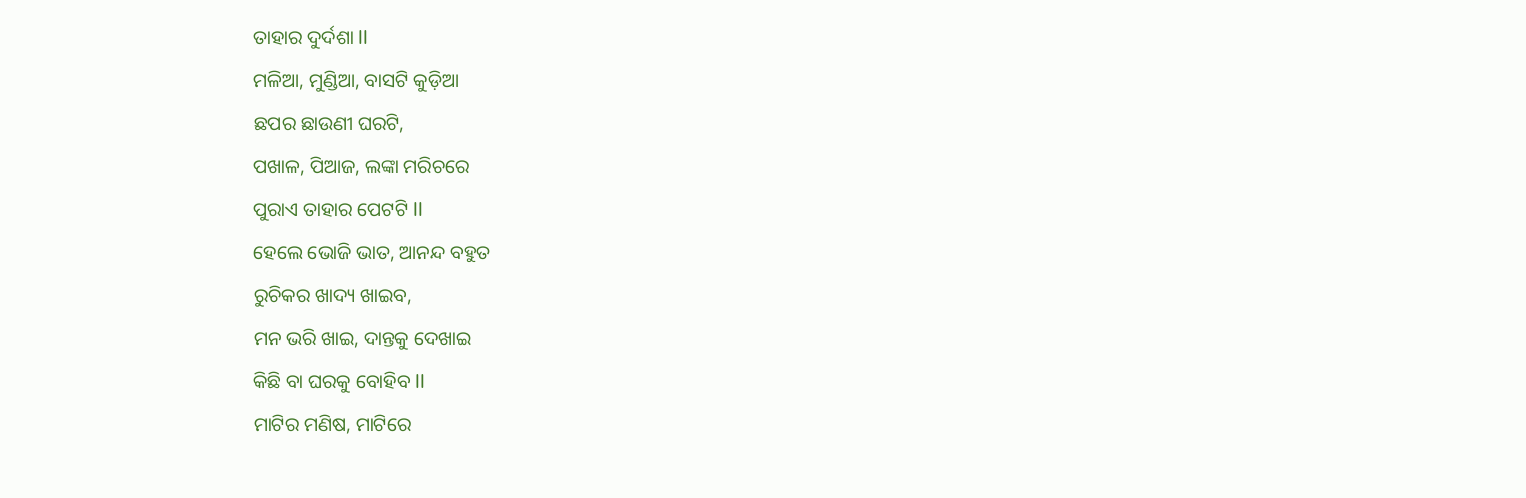ତାହାର ଦୁର୍ଦଶା ll
ମଳିଆ, ମୁଣ୍ଡିଆ, ବାସଟି କୁଡ଼ିଆ
ଛପର ଛାଉଣୀ ଘରଟି,
ପଖାଳ, ପିଆଜ, ଲଙ୍କା ମରିଚରେ
ପୁରାଏ ତାହାର ପେଟଟି ll
ହେଲେ ଭୋଜି ଭାତ, ଆନନ୍ଦ ବହୁତ
ରୁଚିକର ଖାଦ୍ୟ ଖାଇବ,
ମନ ଭରି ଖାଇ, ଦାନ୍ତକୁ ଦେଖାଇ
କିଛି ବା ଘରକୁ ବୋହିବ ll
ମାଟିର ମଣିଷ, ମାଟିରେ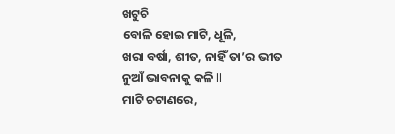ଖଟୁଚି
ବୋଳି ହୋଇ ମାଟି, ଧୂଳି,
ଖରା ବର୍ଷା, ଶୀତ, ନାହିଁ ତା’ର ଭୀତ
ନୁଆଁ ଭାବନାକୁ କଳି ll
ମାଟି ଚଟାଣରେ,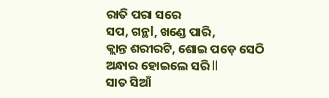ରାତି ପରା ସରେ
ସପ, ଗନ୍ଥl, ଖଣ୍ଡେ ପାରି,
କ୍ଲାନ୍ତ ଶରୀରଟି, ଶୋଇ ପଡ଼େ ସେଠି
ଅନ୍ଧାର ହୋଇଲେ ସରି ll
ସାତ ସିଆଁ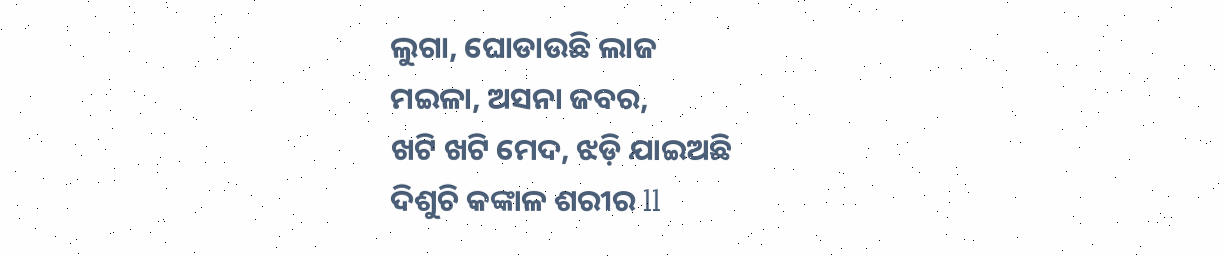ଲୁଗା, ଘୋଡାଉଛି ଲାଜ
ମଇଳା, ଅସନା ଜବର,
ଖଟି ଖଟି ମେଦ, ଝଡ଼ି ଯାଇଅଛି
ଦିଶୁଚି କଙ୍କାଳ ଶରୀର ll